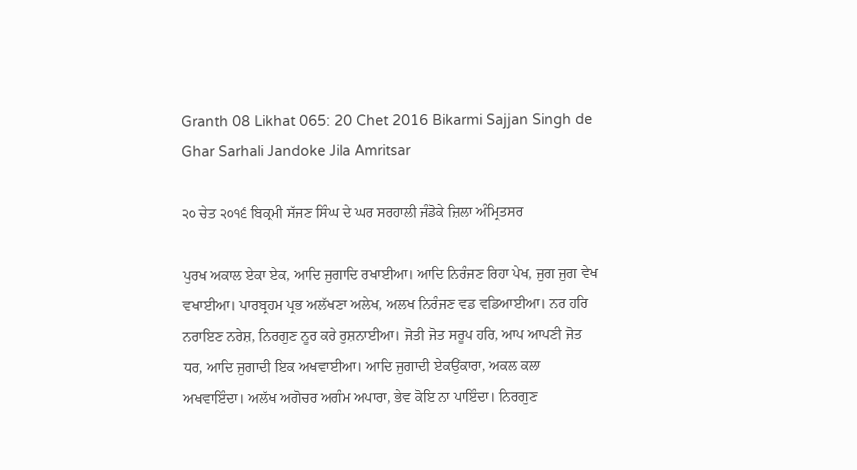Granth 08 Likhat 065: 20 Chet 2016 Bikarmi Sajjan Singh de Ghar Sarhali Jandoke Jila Amritsar

੨੦ ਚੇਤ ੨੦੧੬ ਬਿਕ੍ਰਮੀ ਸੱਜਣ ਸਿੰਘ ਦੇ ਘਰ ਸਰਹਾਲੀ ਜੰਡੋਕੇ ਜ਼ਿਲਾ ਅੰਮ੍ਰਿਤਸਰ

ਪੁਰਖ ਅਕਾਲ ਏਕਾ ਏਕ, ਆਦਿ ਜੁਗਾਦਿ ਰਖਾਈਆ। ਆਦਿ ਨਿਰੰਜਣ ਰਿਹਾ ਪੇਖ, ਜੁਗ ਜੁਗ ਵੇਖ ਵਖਾਈਆ। ਪਾਰਬ੍ਰਹਮ ਪ੍ਰਭ ਅਲੱਖਣਾ ਅਲੇਖ, ਅਲਖ ਨਿਰੰਜਣ ਵਡ ਵਡਿਆਈਆ। ਨਰ ਹਰਿ ਨਰਾਇਣ ਨਰੇਸ਼, ਨਿਰਗੁਣ ਨੂਰ ਕਰੇ ਰੁਸ਼ਨਾਈਆ। ਜੋਤੀ ਜੋਤ ਸਰੂਪ ਹਰਿ, ਆਪ ਆਪਣੀ ਜੋਤ ਧਰ, ਆਦਿ ਜੁਗਾਦੀ ਇਕ ਅਖਵਾਈਆ। ਆਦਿ ਜੁਗਾਦੀ ਏਕਉਂਕਾਰਾ, ਅਕਲ ਕਲਾ ਅਖਵਾਇੰਦਾ। ਅਲੱਖ ਅਗੋਚਰ ਅਗੰਮ ਅਪਾਰਾ, ਭੇਵ ਕੋਇ ਨਾ ਪਾਇੰਦਾ। ਨਿਰਗੁਣ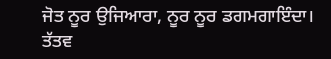ਜੋਤ ਨੂਰ ਉਜਿਆਰਾ, ਨੂਰ ਨੂਰ ਡਗਮਗਾਇੰਦਾ। ਤੱਤਵ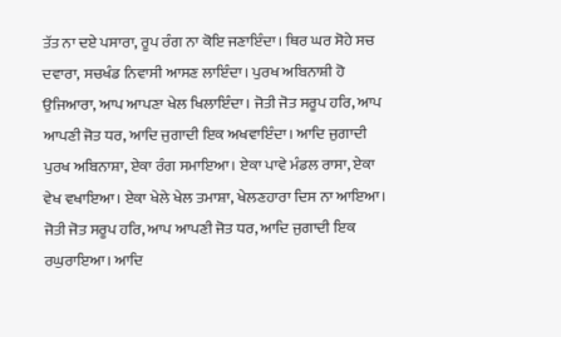ਤੱਤ ਨਾ ਦਏ ਪਸਾਰਾ, ਰੂਪ ਰੰਗ ਨਾ ਕੋਇ ਜਣਾਇੰਦਾ। ਥਿਰ ਘਰ ਸੋਹੇ ਸਚ ਦਵਾਰਾ, ਸਚਖੰਡ ਨਿਵਾਸੀ ਆਸਣ ਲਾਇੰਦਾ। ਪੁਰਖ ਅਬਿਨਾਸ਼ੀ ਹੋ ਉਜਿਆਰਾ, ਆਪ ਆਪਣਾ ਖੇਲ ਖਿਲਾਇੰਦਾ। ਜੋਤੀ ਜੋਤ ਸਰੂਪ ਹਰਿ, ਆਪ ਆਪਣੀ ਜੋਤ ਧਰ, ਆਦਿ ਜੁਗਾਦੀ ਇਕ ਅਖਵਾਇੰਦਾ। ਆਦਿ ਜੁਗਾਦੀ ਪੁਰਖ ਅਬਿਨਾਸ਼ਾ, ਏਕਾ ਰੰਗ ਸਮਾਇਆ। ਏਕਾ ਪਾਵੇ ਮੰਡਲ ਰਾਸਾ, ਏਕਾ ਵੇਖ ਵਖਾਇਆ। ਏਕਾ ਖੇਲੇ ਖੇਲ ਤਮਾਸ਼ਾ, ਖੇਲਣਹਾਰਾ ਦਿਸ ਨਾ ਆਇਆ। ਜੋਤੀ ਜੋਤ ਸਰੂਪ ਹਰਿ, ਆਪ ਆਪਣੀ ਜੋਤ ਧਰ, ਆਦਿ ਜੁਗਾਦੀ ਇਕ ਰਘੁਰਾਇਆ। ਆਦਿ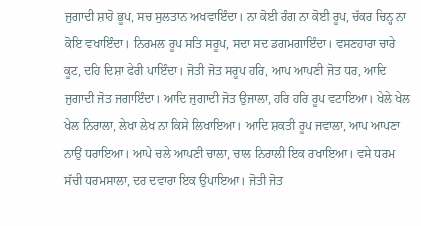ਜੁਗਾਦੀ ਸ਼ਾਹੋ ਭੂਪ, ਸਚ ਸੁਲਤਾਨ ਅਖਵਾਇੰਦਾ। ਨਾ ਕੋਈ ਰੰਗ ਨਾ ਕੋਈ ਰੂਪ, ਚੱਕਰ ਚਿਨ੍ਹ ਨਾ ਕੋਇ ਵਖਾਇੰਦਾ। ਨਿਰਮਲ ਰੂਪ ਸਤਿ ਸਰੂਪ, ਸਦਾ ਸਦ ਡਗਮਗਾਇੰਦਾ। ਵਸਣਹਾਰਾ ਚਾਰੇ ਕੂਟ, ਦਹਿ ਦਿਸ਼ਾ ਫੇਰੀ ਪਾਇੰਦਾ। ਜੋਤੀ ਜੋਤ ਸਰੂਪ ਹਰਿ, ਆਪ ਆਪਣੀ ਜੋਤ ਧਰ, ਆਦਿ ਜੁਗਾਦੀ ਜੋਤ ਜਗਾਇੰਦਾ। ਆਦਿ ਜੁਗਾਦੀ ਜੋਤ ਉਜਾਲਾ, ਹਰਿ ਹਰਿ ਰੂਪ ਵਟਾਇਆ। ਖੇਲੇ ਖੇਲ ਖੇਲ ਨਿਰਾਲਾ, ਲੇਖਾ ਲੇਖ ਨਾ ਕਿਸੇ ਲਿਖਾਇਆ। ਆਦਿ ਸ਼ਕਤੀ ਰੂਪ ਜਵਾਲਾ, ਆਪ ਆਪਣਾ ਨਾਉਂ ਧਰਾਇਆ। ਆਪੇ ਚਲੇ ਆਪਣੀ ਚਾਲਾ, ਚਾਲ ਨਿਰਾਲੀ ਇਕ ਰਖਾਇਆ। ਵਸੇ ਧਰਮ ਸੱਚੀ ਧਰਮਸਾਲਾ, ਦਰ ਦਵਾਰਾ ਇਕ ਉਪਾਇਆ। ਜੋਤੀ ਜੋਤ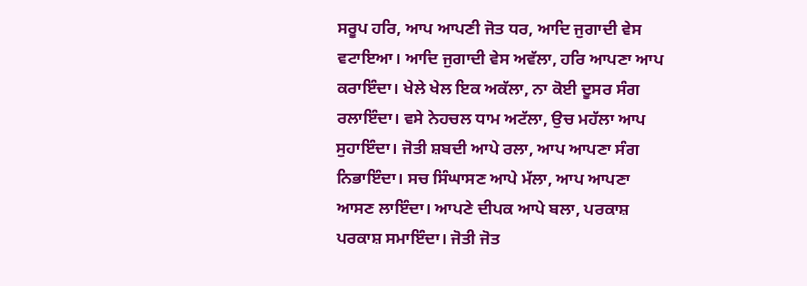ਸਰੂਪ ਹਰਿ, ਆਪ ਆਪਣੀ ਜੋਤ ਧਰ, ਆਦਿ ਜੁਗਾਦੀ ਵੇਸ ਵਟਾਇਆ। ਆਦਿ ਜੁਗਾਦੀ ਵੇਸ ਅਵੱਲਾ, ਹਰਿ ਆਪਣਾ ਆਪ ਕਰਾਇੰਦਾ। ਖੇਲੇ ਖੇਲ ਇਕ ਅਕੱਲਾ, ਨਾ ਕੋਈ ਦੂਸਰ ਸੰਗ ਰਲਾਇੰਦਾ। ਵਸੇ ਨੇਹਚਲ ਧਾਮ ਅਟੱਲਾ, ਉਚ ਮਹੱਲਾ ਆਪ ਸੁਹਾਇੰਦਾ। ਜੋਤੀ ਸ਼ਬਦੀ ਆਪੇ ਰਲਾ, ਆਪ ਆਪਣਾ ਸੰਗ ਨਿਭਾਇੰਦਾ। ਸਚ ਸਿੰਘਾਸਣ ਆਪੇ ਮੱਲਾ, ਆਪ ਆਪਣਾ ਆਸਣ ਲਾਇੰਦਾ। ਆਪਣੇ ਦੀਪਕ ਆਪੇ ਬਲਾ, ਪਰਕਾਸ਼ ਪਰਕਾਸ਼ ਸਮਾਇੰਦਾ। ਜੋਤੀ ਜੋਤ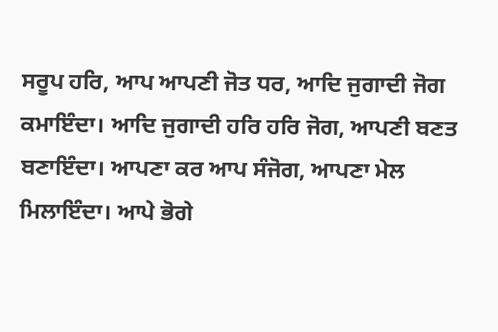ਸਰੂਪ ਹਰਿ, ਆਪ ਆਪਣੀ ਜੋਤ ਧਰ, ਆਦਿ ਜੁਗਾਦੀ ਜੋਗ ਕਮਾਇੰਦਾ। ਆਦਿ ਜੁਗਾਦੀ ਹਰਿ ਹਰਿ ਜੋਗ, ਆਪਣੀ ਬਣਤ ਬਣਾਇੰਦਾ। ਆਪਣਾ ਕਰ ਆਪ ਸੰਜੋਗ, ਆਪਣਾ ਮੇਲ ਮਿਲਾਇੰਦਾ। ਆਪੇ ਭੋਗੇ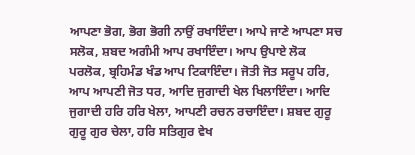ਆਪਣਾ ਭੋਗ, ਭੋਗ ਭੋਗੀ ਨਾਉਂ ਰਖਾਇੰਦਾ। ਆਪੇ ਜਾਣੇ ਆਪਣਾ ਸਚ ਸਲੋਕ, ਸ਼ਬਦ ਅਗੰਮੀ ਆਪ ਰਖਾਇੰਦਾ। ਆਪ ਉਪਾਏ ਲੋਕ ਪਰਲੋਕ, ਬ੍ਰਹਿਮੰਡ ਖੰਡ ਆਪ ਟਿਕਾਇੰਦਾ। ਜੋਤੀ ਜੋਤ ਸਰੂਪ ਹਰਿ, ਆਪ ਆਪਣੀ ਜੋਤ ਧਰ, ਆਦਿ ਜੁਗਾਦੀ ਖੇਲ ਖਿਲਾਇੰਦਾ। ਆਦਿ ਜੁਗਾਦੀ ਹਰਿ ਹਰਿ ਖੇਲਾ, ਆਪਣੀ ਰਚਨ ਰਚਾਇੰਦਾ। ਸ਼ਬਦ ਗੁਰੂ ਗੁਰੂ ਗੁਰ ਚੇਲਾ, ਹਰਿ ਸਤਿਗੁਰ ਵੇਖ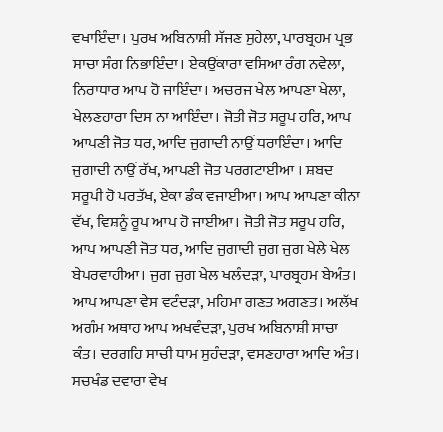ਵਖਾਇੰਦਾ। ਪੁਰਖ ਅਬਿਨਾਸ਼ੀ ਸੱਜਣ ਸੁਹੇਲਾ, ਪਾਰਬ੍ਰਹਮ ਪ੍ਰਭ ਸਾਚਾ ਸੰਗ ਨਿਭਾਇੰਦਾ। ਏਕਉਂਕਾਰਾ ਵਸਿਆ ਰੰਗ ਨਵੇਲਾ, ਨਿਰਾਧਾਰ ਆਪ ਹੋ ਜਾਇੰਦਾ। ਅਚਰਜ ਖੇਲ ਆਪਣਾ ਖੇਲਾ, ਖੇਲਣਹਾਰਾ ਦਿਸ ਨਾ ਆਇੰਦਾ। ਜੋਤੀ ਜੋਤ ਸਰੂਪ ਹਰਿ, ਆਪ ਆਪਣੀ ਜੋਤ ਧਰ, ਆਦਿ ਜੁਗਾਦੀ ਨਾਉਂ ਧਰਾਇੰਦਾ। ਆਦਿ ਜੁਗਾਦੀ ਨਾਉਂ ਰੱਖ, ਆਪਣੀ ਜੋਤ ਪਰਗਟਾਈਆ । ਸ਼ਬਦ ਸਰੂਪੀ ਹੋ ਪਰਤੱਖ, ਏਕਾ ਡੰਕ ਵਜਾਈਆ। ਆਪ ਆਪਣਾ ਕੀਨਾ ਵੱਖ, ਵਿਸ਼ਨੂੰ ਰੂਪ ਆਪ ਹੋ ਜਾਈਆ। ਜੋਤੀ ਜੋਤ ਸਰੂਪ ਹਰਿ, ਆਪ ਆਪਣੀ ਜੋਤ ਧਰ, ਆਦਿ ਜੁਗਾਦੀ ਜੁਗ ਜੁਗ ਖੇਲੇ ਖੇਲ ਬੇਪਰਵਾਹੀਆ। ਜੁਗ ਜੁਗ ਖੇਲ ਖਲੰਦੜਾ, ਪਾਰਬ੍ਰਹਮ ਬੇਅੰਤ। ਆਪ ਆਪਣਾ ਵੇਸ ਵਟੰਦੜਾ, ਮਹਿਮਾ ਗਣਤ ਅਗਣਤ। ਅਲੱਖ ਅਗੰਮ ਅਥਾਹ ਆਪ ਅਖਵੰਦੜਾ, ਪੁਰਖ ਅਬਿਨਾਸ਼ੀ ਸਾਚਾ ਕੰਤ। ਦਰਗਹਿ ਸਾਚੀ ਧਾਮ ਸੁਹੰਦੜਾ, ਵਸਣਹਾਰਾ ਆਦਿ ਅੰਤ। ਸਚਖੰਡ ਦਵਾਰਾ ਵੇਖ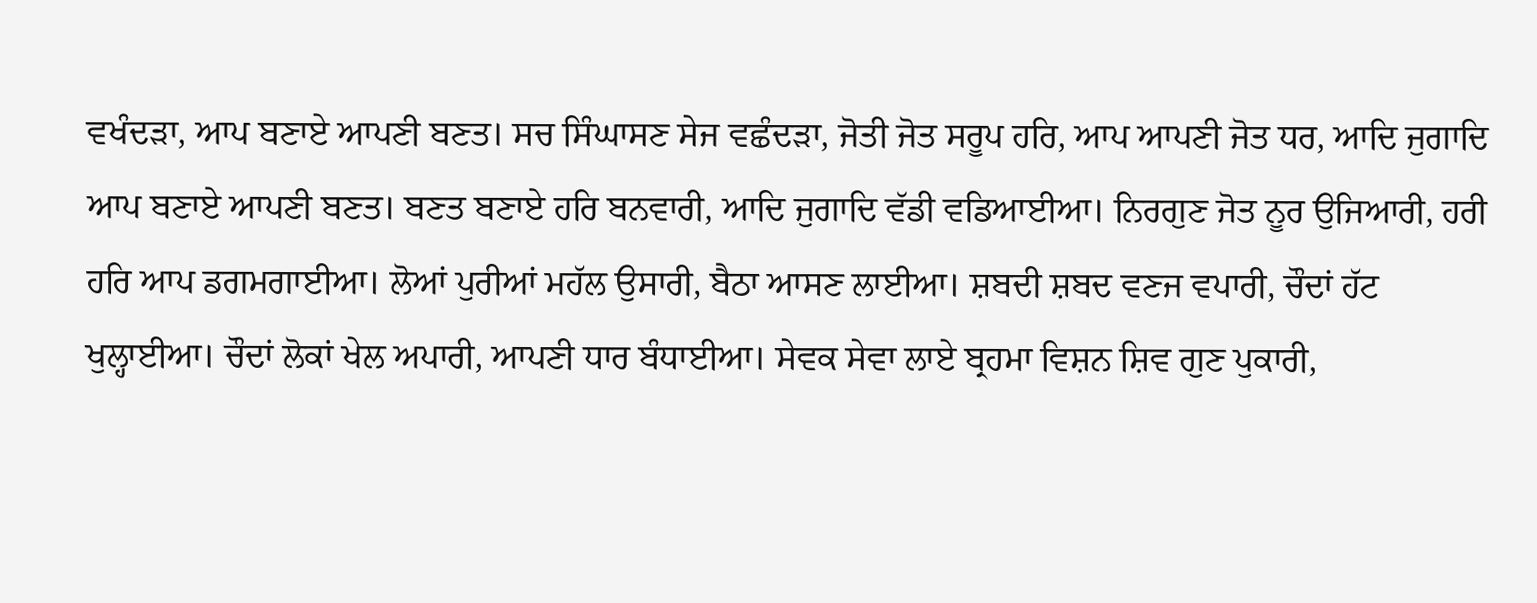ਵਖੰਦੜਾ, ਆਪ ਬਣਾਏ ਆਪਣੀ ਬਣਤ। ਸਚ ਸਿੰਘਾਸਣ ਸੇਜ ਵਛੰਦੜਾ, ਜੋਤੀ ਜੋਤ ਸਰੂਪ ਹਰਿ, ਆਪ ਆਪਣੀ ਜੋਤ ਧਰ, ਆਦਿ ਜੁਗਾਦਿ ਆਪ ਬਣਾਏ ਆਪਣੀ ਬਣਤ। ਬਣਤ ਬਣਾਏ ਹਰਿ ਬਨਵਾਰੀ, ਆਦਿ ਜੁਗਾਦਿ ਵੱਡੀ ਵਡਿਆਈਆ। ਨਿਰਗੁਣ ਜੋਤ ਨੂਰ ਉਜਿਆਰੀ, ਹਰੀ ਹਰਿ ਆਪ ਡਗਮਗਾਈਆ। ਲੋਆਂ ਪੁਰੀਆਂ ਮਹੱਲ ਉਸਾਰੀ, ਬੈਠਾ ਆਸਣ ਲਾਈਆ। ਸ਼ਬਦੀ ਸ਼ਬਦ ਵਣਜ ਵਪਾਰੀ, ਚੌਦਾਂ ਹੱਟ ਖੁਲ੍ਹਾਈਆ। ਚੌਦਾਂ ਲੋਕਾਂ ਖੇਲ ਅਪਾਰੀ, ਆਪਣੀ ਧਾਰ ਬੰਧਾਈਆ। ਸੇਵਕ ਸੇਵਾ ਲਾਏ ਬ੍ਰਹਮਾ ਵਿਸ਼ਨ ਸ਼ਿਵ ਗੁਣ ਪੁਕਾਰੀ,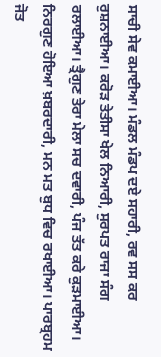ਸਾਚੀ ਸੇਵ ਕਮਾਈਆ। ਮੰਡਲ ਮੰਡਪ ਦਏ ਸਹਾਰੀ, ਰਵ ਸਸ ਕਰ ਰੁਸ਼ਨਾਈਆ। ਕਰੋੜ ਤੇਤੀਸਾ ਖੇਲ ਨਿਆਰੀ, ਸੁਰਪਤ ਰਾਜਾ ਸੰਗ ਰਲਾਈਆ। ਤ੍ਰੈਗੁਣ ਤੇਰਾ ਮੇਲਾ ਸਚ ਦਵਾਰੀ, ਪੰਜ ਤੱਤ ਕਰੇ ਕੁੜਮਾਈਆ। ਨਿਰਗੁਣ ਹੋਇਆ ਖ਼ਬਰਦਾਰੀ, ਮਨ ਮਤ ਬੁਧ ਵਿਚ ਰਖਾਈਆ। ਪਾਰਬ੍ਰਹਮ ਜੋਤ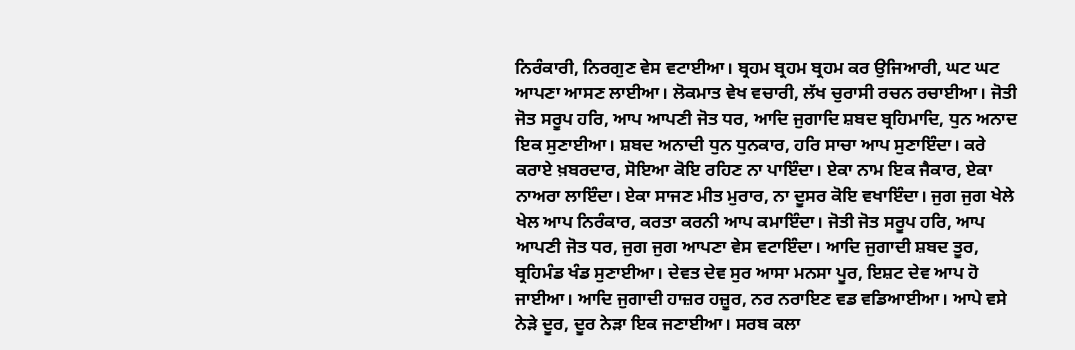ਨਿਰੰਕਾਰੀ, ਨਿਰਗੁਣ ਵੇਸ ਵਟਾਈਆ। ਬ੍ਰਹਮ ਬ੍ਰਹਮ ਬ੍ਰਹਮ ਕਰ ਉਜਿਆਰੀ, ਘਟ ਘਟ ਆਪਣਾ ਆਸਣ ਲਾਈਆ। ਲੋਕਮਾਤ ਵੇਖ ਵਚਾਰੀ, ਲੱਖ ਚੁਰਾਸੀ ਰਚਨ ਰਚਾਈਆ। ਜੋਤੀ ਜੋਤ ਸਰੂਪ ਹਰਿ, ਆਪ ਆਪਣੀ ਜੋਤ ਧਰ, ਆਦਿ ਜੁਗਾਦਿ ਸ਼ਬਦ ਬ੍ਰਹਿਮਾਦਿ, ਧੁਨ ਅਨਾਦ ਇਕ ਸੁਣਾਈਆ। ਸ਼ਬਦ ਅਨਾਦੀ ਧੁਨ ਧੁਨਕਾਰ, ਹਰਿ ਸਾਚਾ ਆਪ ਸੁਣਾਇੰਦਾ। ਕਰੇ ਕਰਾਏ ਖ਼ਬਰਦਾਰ, ਸੋਇਆ ਕੋਇ ਰਹਿਣ ਨਾ ਪਾਇੰਦਾ। ਏਕਾ ਨਾਮ ਇਕ ਜੈਕਾਰ, ਏਕਾ ਨਾਅਰਾ ਲਾਇੰਦਾ। ਏਕਾ ਸਾਜਣ ਮੀਤ ਮੁਰਾਰ, ਨਾ ਦੂਸਰ ਕੋਇ ਵਖਾਇੰਦਾ। ਜੁਗ ਜੁਗ ਖੇਲੇ ਖੇਲ ਆਪ ਨਿਰੰਕਾਰ, ਕਰਤਾ ਕਰਨੀ ਆਪ ਕਮਾਇੰਦਾ। ਜੋਤੀ ਜੋਤ ਸਰੂਪ ਹਰਿ, ਆਪ ਆਪਣੀ ਜੋਤ ਧਰ, ਜੁਗ ਜੁਗ ਆਪਣਾ ਵੇਸ ਵਟਾਇੰਦਾ। ਆਦਿ ਜੁਗਾਦੀ ਸ਼ਬਦ ਤੂਰ, ਬ੍ਰਹਿਮੰਡ ਖੰਡ ਸੁਣਾਈਆ। ਦੇਵਤ ਦੇਵ ਸੁਰ ਆਸਾ ਮਨਸਾ ਪੂਰ, ਇਸ਼ਟ ਦੇਵ ਆਪ ਹੋ ਜਾਈਆ। ਆਦਿ ਜੁਗਾਦੀ ਹਾਜ਼ਰ ਹਜ਼ੂਰ, ਨਰ ਨਰਾਇਣ ਵਡ ਵਡਿਆਈਆ। ਆਪੇ ਵਸੇ ਨੇੜੇ ਦੂਰ, ਦੂਰ ਨੇੜਾ ਇਕ ਜਣਾਈਆ। ਸਰਬ ਕਲਾ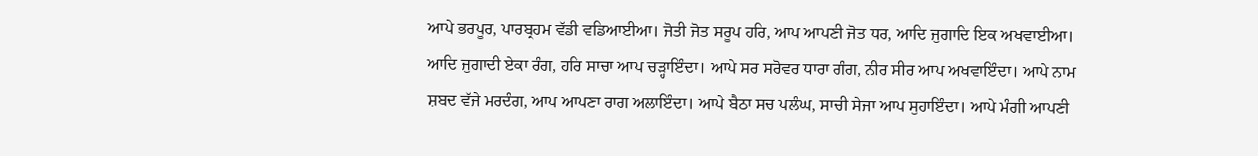ਆਪੇ ਭਰਪੂਰ, ਪਾਰਬ੍ਰਹਮ ਵੱਡੀ ਵਡਿਆਈਆ। ਜੋਤੀ ਜੋਤ ਸਰੂਪ ਹਰਿ, ਆਪ ਆਪਣੀ ਜੋਤ ਧਰ, ਆਦਿ ਜੁਗਾਦਿ ਇਕ ਅਖਵਾਈਆ। ਆਦਿ ਜੁਗਾਦੀ ਏਕਾ ਰੰਗ, ਹਰਿ ਸਾਚਾ ਆਪ ਚੜ੍ਹਾਇੰਦਾ। ਆਪੇ ਸਰ ਸਰੋਵਰ ਧਾਰਾ ਗੰਗ, ਨੀਰ ਸੀਰ ਆਪ ਅਖਵਾਇੰਦਾ। ਆਪੇ ਨਾਮ ਸ਼ਬਦ ਵੱਜੇ ਮਰਦੰਗ, ਆਪ ਆਪਣਾ ਰਾਗ ਅਲਾਇੰਦਾ। ਆਪੇ ਬੈਠਾ ਸਚ ਪਲੰਘ, ਸਾਚੀ ਸੇਜਾ ਆਪ ਸੁਹਾਇੰਦਾ। ਆਪੇ ਮੰਗੀ ਆਪਣੀ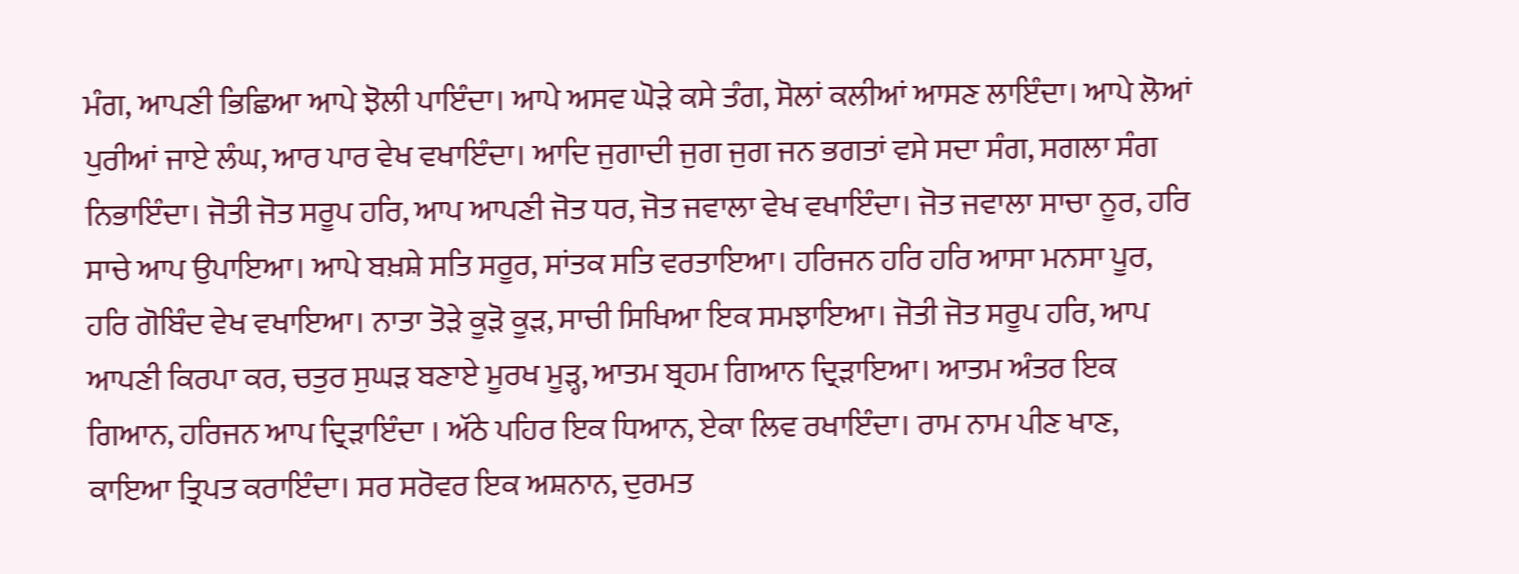ਮੰਗ, ਆਪਣੀ ਭਿਛਿਆ ਆਪੇ ਝੋਲੀ ਪਾਇੰਦਾ। ਆਪੇ ਅਸਵ ਘੋੜੇ ਕਸੇ ਤੰਗ, ਸੋਲਾਂ ਕਲੀਆਂ ਆਸਣ ਲਾਇੰਦਾ। ਆਪੇ ਲੋਆਂ ਪੁਰੀਆਂ ਜਾਏ ਲੰਘ, ਆਰ ਪਾਰ ਵੇਖ ਵਖਾਇੰਦਾ। ਆਦਿ ਜੁਗਾਦੀ ਜੁਗ ਜੁਗ ਜਨ ਭਗਤਾਂ ਵਸੇ ਸਦਾ ਸੰਗ, ਸਗਲਾ ਸੰਗ ਨਿਭਾਇੰਦਾ। ਜੋਤੀ ਜੋਤ ਸਰੂਪ ਹਰਿ, ਆਪ ਆਪਣੀ ਜੋਤ ਧਰ, ਜੋਤ ਜਵਾਲਾ ਵੇਖ ਵਖਾਇੰਦਾ। ਜੋਤ ਜਵਾਲਾ ਸਾਚਾ ਨੂਰ, ਹਰਿ ਸਾਚੇ ਆਪ ਉਪਾਇਆ। ਆਪੇ ਬਖ਼ਸ਼ੇ ਸਤਿ ਸਰੂਰ, ਸਾਂਤਕ ਸਤਿ ਵਰਤਾਇਆ। ਹਰਿਜਨ ਹਰਿ ਹਰਿ ਆਸਾ ਮਨਸਾ ਪੂਰ, ਹਰਿ ਗੋਬਿੰਦ ਵੇਖ ਵਖਾਇਆ। ਨਾਤਾ ਤੋੜੇ ਕੂੜੋ ਕੂੜ, ਸਾਚੀ ਸਿਖਿਆ ਇਕ ਸਮਝਾਇਆ। ਜੋਤੀ ਜੋਤ ਸਰੂਪ ਹਰਿ, ਆਪ ਆਪਣੀ ਕਿਰਪਾ ਕਰ, ਚਤੁਰ ਸੁਘੜ ਬਣਾਏ ਮੂਰਖ ਮੂੜ੍ਹ, ਆਤਮ ਬ੍ਰਹਮ ਗਿਆਨ ਦ੍ਰਿੜਾਇਆ। ਆਤਮ ਅੰਤਰ ਇਕ ਗਿਆਨ, ਹਰਿਜਨ ਆਪ ਦ੍ਰਿੜਾਇੰਦਾ । ਅੱਠੇ ਪਹਿਰ ਇਕ ਧਿਆਨ, ਏਕਾ ਲਿਵ ਰਖਾਇੰਦਾ। ਰਾਮ ਨਾਮ ਪੀਣ ਖਾਣ, ਕਾਇਆ ਤ੍ਰਿਪਤ ਕਰਾਇੰਦਾ। ਸਰ ਸਰੋਵਰ ਇਕ ਅਸ਼ਨਾਨ, ਦੁਰਮਤ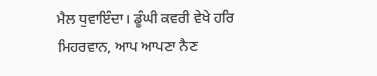ਮੈਲ ਧੁਵਾਇੰਦਾ। ਡੂੰਘੀ ਕਵਰੀ ਵੇਖੇ ਹਰਿ ਮਿਹਰਵਾਨ, ਆਪ ਆਪਣਾ ਨੈਣ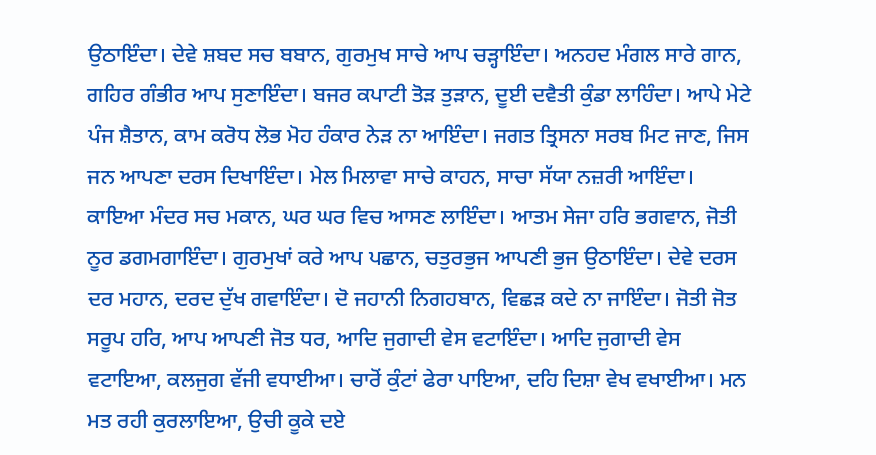ਉਠਾਇੰਦਾ। ਦੇਵੇ ਸ਼ਬਦ ਸਚ ਬਬਾਨ, ਗੁਰਮੁਖ ਸਾਚੇ ਆਪ ਚੜ੍ਹਾਇੰਦਾ। ਅਨਹਦ ਮੰਗਲ ਸਾਰੇ ਗਾਨ, ਗਹਿਰ ਗੰਭੀਰ ਆਪ ਸੁਣਾਇੰਦਾ। ਬਜਰ ਕਪਾਟੀ ਤੋੜ ਤੁੜਾਨ, ਦੂਈ ਦਵੈਤੀ ਕੁੰਡਾ ਲਾਹਿੰਦਾ। ਆਪੇ ਮੇਟੇ ਪੰਜ ਸ਼ੈਤਾਨ, ਕਾਮ ਕਰੋਧ ਲੋਭ ਮੋਹ ਹੰਕਾਰ ਨੇੜ ਨਾ ਆਇੰਦਾ। ਜਗਤ ਤ੍ਰਿਸਨਾ ਸਰਬ ਮਿਟ ਜਾਣ, ਜਿਸ ਜਨ ਆਪਣਾ ਦਰਸ ਦਿਖਾਇੰਦਾ। ਮੇਲ ਮਿਲਾਵਾ ਸਾਚੇ ਕਾਹਨ, ਸਾਚਾ ਸੱਯਾ ਨਜ਼ਰੀ ਆਇੰਦਾ। ਕਾਇਆ ਮੰਦਰ ਸਚ ਮਕਾਨ, ਘਰ ਘਰ ਵਿਚ ਆਸਣ ਲਾਇੰਦਾ। ਆਤਮ ਸੇਜਾ ਹਰਿ ਭਗਵਾਨ, ਜੋਤੀ ਨੂਰ ਡਗਮਗਾਇੰਦਾ। ਗੁਰਮੁਖਾਂ ਕਰੇ ਆਪ ਪਛਾਨ, ਚਤੁਰਭੁਜ ਆਪਣੀ ਭੁਜ ਉਠਾਇੰਦਾ। ਦੇਵੇ ਦਰਸ ਦਰ ਮਹਾਨ, ਦਰਦ ਦੁੱਖ ਗਵਾਇੰਦਾ। ਦੋ ਜਹਾਨੀ ਨਿਗਹਬਾਨ, ਵਿਛੜ ਕਦੇ ਨਾ ਜਾਇੰਦਾ। ਜੋਤੀ ਜੋਤ ਸਰੂਪ ਹਰਿ, ਆਪ ਆਪਣੀ ਜੋਤ ਧਰ, ਆਦਿ ਜੁਗਾਦੀ ਵੇਸ ਵਟਾਇੰਦਾ। ਆਦਿ ਜੁਗਾਦੀ ਵੇਸ ਵਟਾਇਆ, ਕਲਜੁਗ ਵੱਜੀ ਵਧਾਈਆ। ਚਾਰੋਂ ਕੁੰਟਾਂ ਫੇਰਾ ਪਾਇਆ, ਦਹਿ ਦਿਸ਼ਾ ਵੇਖ ਵਖਾਈਆ। ਮਨ ਮਤ ਰਹੀ ਕੁਰਲਾਇਆ, ਉਚੀ ਕੂਕੇ ਦਏ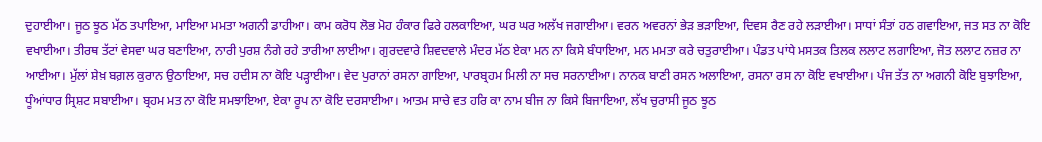ਦੁਹਾਈਆ। ਜੂਠ ਝੂਠ ਮੱਠ ਤਪਾਇਆ, ਮਾਇਆ ਮਮਤਾ ਅਗਨੀ ਡਾਹੀਆ। ਕਾਮ ਕਰੋਧ ਲੋਭ ਮੋਹ ਹੰਕਾਰ ਫਿਰੇ ਹਲਕਾਇਆ, ਘਰ ਘਰ ਅਲੱਖ ਜਗਾਈਆ। ਵਰਨ ਅਵਰਨਾਂ ਭੇੜ ਭੜਾਇਆ, ਦਿਵਸ ਰੈਣ ਰਹੇ ਲੜਾਈਆ। ਸਾਧਾਂ ਸੰਤਾਂ ਹਠ ਗਵਾਇਆ, ਜਤ ਸਤ ਨਾ ਕੋਇ ਵਖਾਈਆ। ਤੀਰਥ ਤੱਟਾਂ ਵੇਸਵਾ ਘਰ ਬਣਾਇਆ, ਨਾਰੀ ਪੁਰਸ਼ ਨੰਗੇ ਰਹੇ ਤਾਰੀਆ ਲਾਈਆ। ਗੁਰਦਵਾਰੇ ਸ਼ਿਵਦਵਾਲੇ ਮੰਦਰ ਮੱਠ ਏਕਾ ਮਨ ਨਾ ਕਿਸੇ ਬੰਧਾਇਆ, ਮਨ ਮਮਤਾ ਕਰੇ ਚਤੁਰਾਈਆ। ਪੰਡਤ ਪਾਂਧੇ ਮਸਤਕ ਤਿਲਕ ਲਲਾਟ ਲਗਾਇਆ, ਜੋਤ ਲਲਾਟ ਨਜ਼ਰ ਨਾ ਆਈਆ। ਮੁੱਲਾਂ ਸ਼ੇਖ਼ ਬਗ਼ਲ ਕੁਰਾਨ ਉਠਾਇਆ, ਸਚ ਹਦੀਸ ਨਾ ਕੋਇ ਪੜ੍ਹਾਈਆ। ਵੇਦ ਪੁਰਾਨਾਂ ਰਸਨਾ ਗਾਇਆ, ਪਾਰਬ੍ਰਹਮ ਮਿਲੀ ਨਾ ਸਚ ਸਰਨਾਈਆ। ਨਾਨਕ ਬਾਣੀ ਰਸਨ ਅਲਾਇਆ, ਰਸਨਾ ਰਸ ਨਾ ਕੋਇ ਵਖਾਈਆ। ਪੰਜ ਤੱਤ ਨਾ ਅਗਨੀ ਕੋਇ ਬੁਝਾਇਆ, ਧੂੰਆਂਧਾਰ ਸ੍ਰਿਸ਼ਟ ਸਬਾਈਆ। ਬ੍ਰਹਮ ਮਤ ਨਾ ਕੋਇ ਸਮਝਾਇਆ, ਏਕਾ ਰੂਪ ਨਾ ਕੋਇ ਦਰਸਾਈਆ। ਆਤਮ ਸਾਚੇ ਵਤ ਹਰਿ ਕਾ ਨਾਮ ਬੀਜ ਨਾ ਕਿਸੇ ਬਿਜਾਇਆ, ਲੱਖ ਚੁਰਾਸੀ ਜੂਠ ਝੂਠ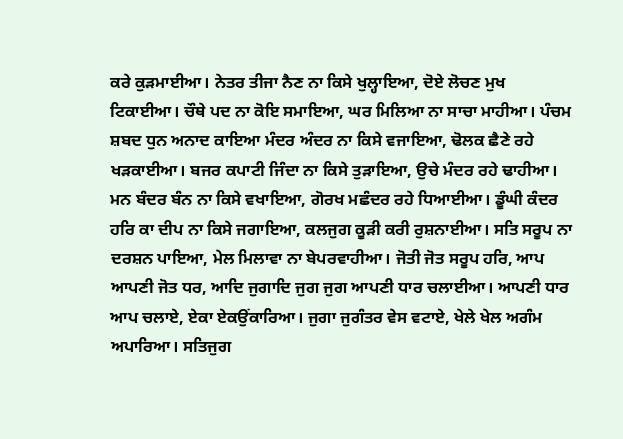ਕਰੇ ਕੁੜਮਾਈਆ। ਨੇਤਰ ਤੀਜਾ ਨੈਣ ਨਾ ਕਿਸੇ ਖੁਲ੍ਹਾਇਆ, ਦੋਏ ਲੋਚਣ ਮੁਖ ਟਿਕਾਈਆ। ਚੌਥੇ ਪਦ ਨਾ ਕੋਇ ਸਮਾਇਆ, ਘਰ ਮਿਲਿਆ ਨਾ ਸਾਚਾ ਮਾਹੀਆ। ਪੰਚਮ ਸ਼ਬਦ ਧੁਨ ਅਨਾਦ ਕਾਇਆ ਮੰਦਰ ਅੰਦਰ ਨਾ ਕਿਸੇ ਵਜਾਇਆ, ਢੋਲਕ ਛੈਣੇ ਰਹੇ ਖੜਕਾਈਆ। ਬਜਰ ਕਪਾਟੀ ਜਿੰਦਾ ਨਾ ਕਿਸੇ ਤੁੜਾਇਆ, ਉਚੇ ਮੰਦਰ ਰਹੇ ਢਾਹੀਆ। ਮਨ ਬੰਦਰ ਬੰਨ ਨਾ ਕਿਸੇ ਵਖਾਇਆ, ਗੋਰਖ ਮਛੰਦਰ ਰਹੇ ਧਿਆਈਆ। ਡੂੰਘੀ ਕੰਦਰ ਹਰਿ ਕਾ ਦੀਪ ਨਾ ਕਿਸੇ ਜਗਾਇਆ, ਕਲਜੁਗ ਕੂੜੀ ਕਰੀ ਰੁਸ਼ਨਾਈਆ। ਸਤਿ ਸਰੂਪ ਨਾ ਦਰਸ਼ਨ ਪਾਇਆ, ਮੇਲ ਮਿਲਾਵਾ ਨਾ ਬੇਪਰਵਾਹੀਆ। ਜੋਤੀ ਜੋਤ ਸਰੂਪ ਹਰਿ, ਆਪ ਆਪਣੀ ਜੋਤ ਧਰ, ਆਦਿ ਜੁਗਾਦਿ ਜੁਗ ਜੁਗ ਆਪਣੀ ਧਾਰ ਚਲਾਈਆ। ਆਪਣੀ ਧਾਰ ਆਪ ਚਲਾਏ, ਏਕਾ ਏਕਉਂਕਾਰਿਆ। ਜੁਗਾ ਜੁਗੰਤਰ ਵੇਸ ਵਟਾਏ, ਖੇਲੇ ਖੇਲ ਅਗੰਮ ਅਪਾਰਿਆ। ਸਤਿਜੁਗ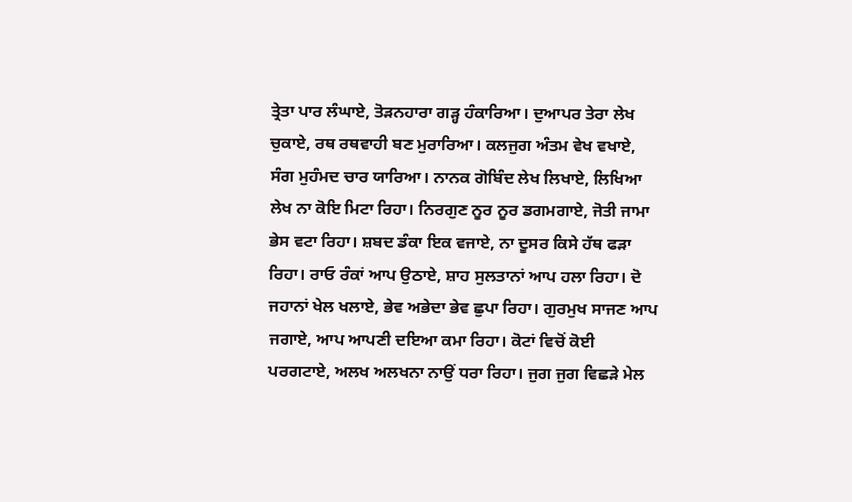ਤ੍ਰੇਤਾ ਪਾਰ ਲੰਘਾਏ, ਤੋੜਨਹਾਰਾ ਗੜ੍ਹ ਹੰਕਾਰਿਆ। ਦੁਆਪਰ ਤੇਰਾ ਲੇਖ ਚੁਕਾਏ, ਰਥ ਰਥਵਾਹੀ ਬਣ ਮੁਰਾਰਿਆ। ਕਲਜੁਗ ਅੰਤਮ ਵੇਖ ਵਖਾਏ, ਸੰਗ ਮੁਹੰਮਦ ਚਾਰ ਯਾਰਿਆ। ਨਾਨਕ ਗੋਬਿੰਦ ਲੇਖ ਲਿਖਾਏ, ਲਿਖਿਆ ਲੇਖ ਨਾ ਕੋਇ ਮਿਟਾ ਰਿਹਾ। ਨਿਰਗੁਣ ਨੂਰ ਨੂਰ ਡਗਮਗਾਏ, ਜੋਤੀ ਜਾਮਾ ਭੇਸ ਵਟਾ ਰਿਹਾ। ਸ਼ਬਦ ਡੰਕਾ ਇਕ ਵਜਾਏ, ਨਾ ਦੂਸਰ ਕਿਸੇ ਹੱਥ ਫੜਾ ਰਿਹਾ। ਰਾਓ ਰੰਕਾਂ ਆਪ ਉਠਾਏ, ਸ਼ਾਹ ਸੁਲਤਾਨਾਂ ਆਪ ਹਲਾ ਰਿਹਾ। ਦੋ ਜਹਾਨਾਂ ਖੇਲ ਖਲਾਏ, ਭੇਵ ਅਭੇਦਾ ਭੇਵ ਛੁਪਾ ਰਿਹਾ। ਗੁਰਮੁਖ ਸਾਜਣ ਆਪ ਜਗਾਏ, ਆਪ ਆਪਣੀ ਦਇਆ ਕਮਾ ਰਿਹਾ। ਕੋਟਾਂ ਵਿਚੋਂ ਕੋਈ ਪਰਗਟਾਏ, ਅਲਖ ਅਲਖਨਾ ਨਾਉਂ ਧਰਾ ਰਿਹਾ। ਜੁਗ ਜੁਗ ਵਿਛੜੇ ਮੇਲ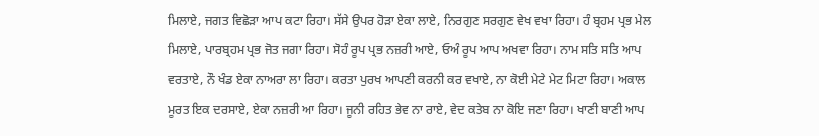ਮਿਲਾਏ, ਜਗਤ ਵਿਛੋੜਾ ਆਪ ਕਟਾ ਰਿਹਾ। ਸੱਸੇ ਉਪਰ ਹੋੜਾ ਏਕਾ ਲਾਏ, ਨਿਰਗੁਣ ਸਰਗੁਣ ਵੇਖ ਵਖਾ ਰਿਹਾ। ਹੰ ਬ੍ਰਹਮ ਪ੍ਰਭ ਮੇਲ ਮਿਲਾਏ, ਪਾਰਬ੍ਰਹਮ ਪ੍ਰਭ ਜੋਤ ਜਗਾ ਰਿਹਾ। ਸੋਹੰ ਰੂਪ ਪ੍ਰਭ ਨਜ਼ਰੀ ਆਏ, ਓਅੰ ਰੂਪ ਆਪ ਅਖਵਾ ਰਿਹਾ। ਨਾਮ ਸਤਿ ਸਤਿ ਆਪ ਵਰਤਾਏ, ਨੌ ਖੰਡ ਏਕਾ ਨਾਅਰਾ ਲਾ ਰਿਹਾ। ਕਰਤਾ ਪੁਰਖ ਆਪਣੀ ਕਰਨੀ ਕਰ ਵਖਾਏ, ਨਾ ਕੋਈ ਮੇਟੇ ਮੇਟ ਮਿਟਾ ਰਿਹਾ। ਅਕਾਲ ਮੂਰਤ ਇਕ ਦਰਸਾਏ, ਏਕਾ ਨਜ਼ਰੀ ਆ ਰਿਹਾ। ਜੂਨੀ ਰਹਿਤ ਭੇਵ ਨਾ ਰਾਏ, ਵੇਦ ਕਤੇਬ ਨਾ ਕੋਇ ਜਣਾ ਰਿਹਾ। ਖਾਣੀ ਬਾਣੀ ਆਪ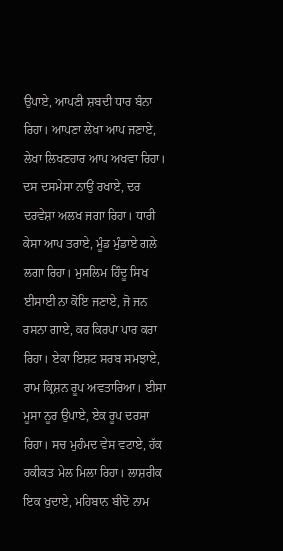ਉਪਾਏ, ਆਪਣੀ ਸ਼ਬਦੀ ਧਾਰ ਬੰਨਾ ਰਿਹਾ। ਆਪਣਾ ਲੇਖਾ ਆਪ ਜਣਾਏ, ਲੇਖਾ ਲਿਖਣਹਾਰ ਆਪ ਅਖਵਾ ਰਿਹਾ। ਦਸ ਦਸਮੇਸਾ ਨਾਉਂ ਰਖਾਏ, ਦਰ ਦਰਵੇਸ਼ਾ ਅਲਖ ਜਗਾ ਰਿਹਾ। ਧਾਰੀ ਕੇਸਾ ਆਪ ਤਰਾਏ, ਮੂੰਡ ਮੁੰਡਾਏ ਗਲੇ ਲਗਾ ਰਿਹਾ। ਮੁਸਲਿਮ ਹਿੰਦੂ ਸਿਖ ਈਸਾਈ ਨਾ ਕੋਇ ਜਣਾਏ, ਜੋ ਜਨ ਰਸਨਾ ਗਾਏ, ਕਰ ਕਿਰਪਾ ਪਾਰ ਕਰਾ ਰਿਹਾ। ਏਕਾ ਇਸ਼ਟ ਸਰਬ ਸਮਝਾਏ, ਰਾਮ ਕ੍ਰਿਸ਼ਨ ਰੂਪ ਅਵਤਾਰਿਆ। ਈਸਾ ਮੂਸਾ ਨੂਰ ਉਪਾਏ, ਏਕ ਰੂਪ ਦਰਸਾ ਰਿਹਾ। ਸਚ ਮੁਹੰਮਦ ਵੇਸ ਵਟਾਏ, ਹੱਕ ਹਕੀਕਤ ਮੇਲ ਮਿਲਾ ਰਿਹਾ। ਲਾਸ਼ਰੀਕ ਇਕ ਖੁਦਾਏ, ਮਹਿਬਾਨ ਬੀਦੋ ਨਾਮ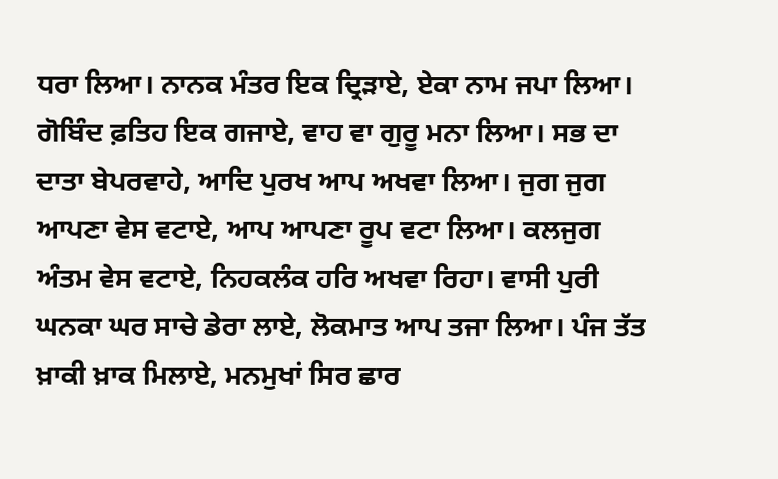ਧਰਾ ਲਿਆ। ਨਾਨਕ ਮੰਤਰ ਇਕ ਦ੍ਰਿੜਾਏ, ਏਕਾ ਨਾਮ ਜਪਾ ਲਿਆ। ਗੋਬਿੰਦ ਫ਼ਤਿਹ ਇਕ ਗਜਾਏ, ਵਾਹ ਵਾ ਗੁਰੂ ਮਨਾ ਲਿਆ। ਸਭ ਦਾ ਦਾਤਾ ਬੇਪਰਵਾਹੇ, ਆਦਿ ਪੁਰਖ ਆਪ ਅਖਵਾ ਲਿਆ। ਜੁਗ ਜੁਗ ਆਪਣਾ ਵੇਸ ਵਟਾਏ, ਆਪ ਆਪਣਾ ਰੂਪ ਵਟਾ ਲਿਆ। ਕਲਜੁਗ ਅੰਤਮ ਵੇਸ ਵਟਾਏ, ਨਿਹਕਲੰਕ ਹਰਿ ਅਖਵਾ ਰਿਹਾ। ਵਾਸੀ ਪੁਰੀ ਘਨਕਾ ਘਰ ਸਾਚੇ ਡੇਰਾ ਲਾਏ, ਲੋਕਮਾਤ ਆਪ ਤਜਾ ਲਿਆ। ਪੰਜ ਤੱਤ ਖ਼ਾਕੀ ਖ਼ਾਕ ਮਿਲਾਏ, ਮਨਮੁਖਾਂ ਸਿਰ ਛਾਰ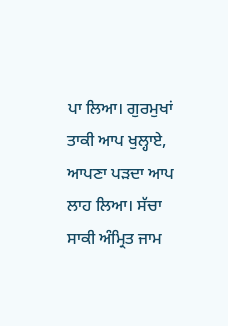ਪਾ ਲਿਆ। ਗੁਰਮੁਖਾਂ ਤਾਕੀ ਆਪ ਖੁਲ੍ਹਾਏ, ਆਪਣਾ ਪੜਦਾ ਆਪ ਲਾਹ ਲਿਆ। ਸੱਚਾ ਸਾਕੀ ਅੰਮ੍ਰਿਤ ਜਾਮ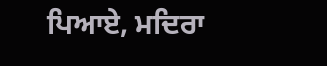ਪਿਆਏ, ਮਦਿਰਾ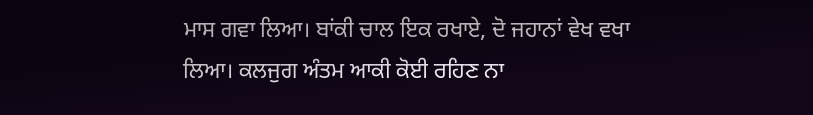ਮਾਸ ਗਵਾ ਲਿਆ। ਬਾਂਕੀ ਚਾਲ ਇਕ ਰਖਾਏ, ਦੋ ਜਹਾਨਾਂ ਵੇਖ ਵਖਾ ਲਿਆ। ਕਲਜੁਗ ਅੰਤਮ ਆਕੀ ਕੋਈ ਰਹਿਣ ਨਾ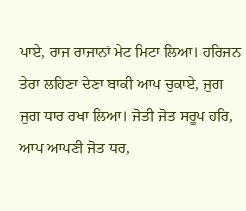ਪਾਏ, ਰਾਜ ਰਾਜਾਨਾਂ ਮੇਟ ਮਿਟਾ ਲਿਆ। ਹਰਿਜਨ ਤੇਰਾ ਲਹਿਣਾ ਦੇਣਾ ਬਾਕੀ ਆਪ ਚੁਕਾਏ, ਜੁਗ ਜੁਗ ਧਾਰ ਰਖਾ ਲਿਆ। ਜੋਤੀ ਜੋਤ ਸਰੂਪ ਹਰਿ, ਆਪ ਆਪਣੀ ਜੋਤ ਧਰ,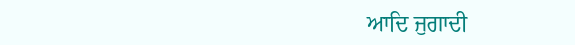ਆਦਿ ਜੁਗਾਦੀ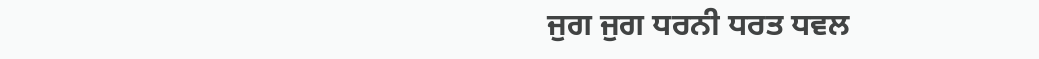ਜੁਗ ਜੁਗ ਧਰਨੀ ਧਰਤ ਧਵਲ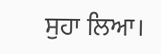ਸੁਹਾ ਲਿਆ।